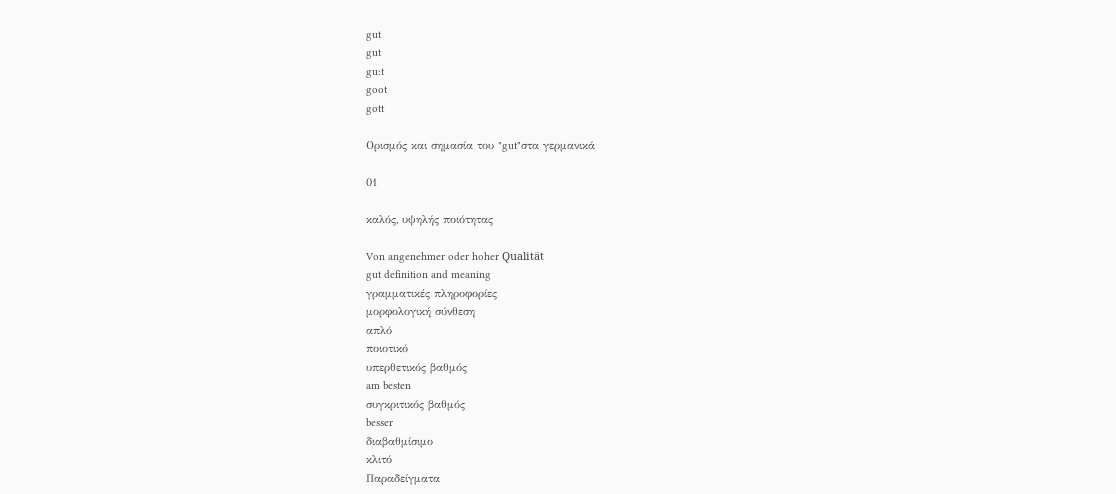gut
gut
gu:t
goot
gott

Ορισμός και σημασία του "gut"στα γερμανικά

01

καλός, υψηλής ποιότητας

Von angenehmer oder hoher Qualität
gut definition and meaning
γραμματικές πληροφορίες
μορφολογική σύνθεση
απλό
ποιοτικό
υπερθετικός βαθμός
am besten
συγκριτικός βαθμός
besser
διαβαθμίσιμο
κλιτό
Παραδείγματα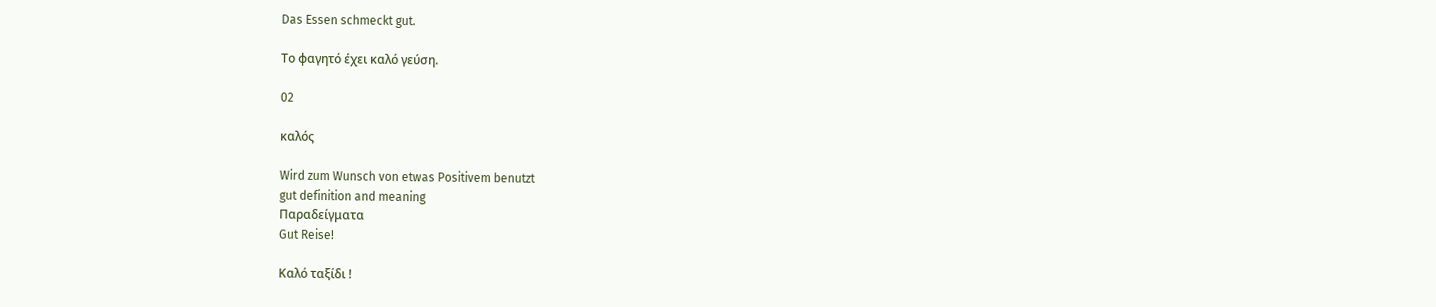Das Essen schmeckt gut.

Το φαγητό έχει καλό γεύση.

02

καλός

Wird zum Wunsch von etwas Positivem benutzt
gut definition and meaning
Παραδείγματα
Gut Reise!

Καλό ταξίδι !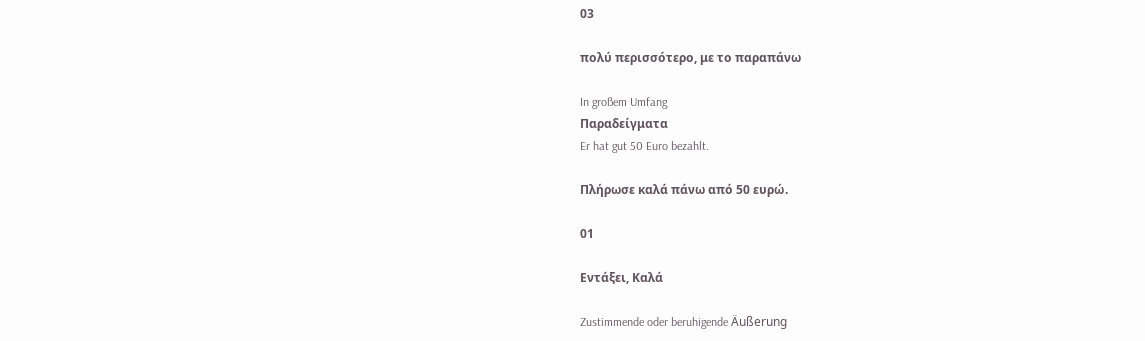03

πολύ περισσότερο, με το παραπάνω

In großem Umfang
Παραδείγματα
Er hat gut 50 Euro bezahlt.

Πλήρωσε καλά πάνω από 50 ευρώ.

01

Εντάξει, Καλά

Zustimmende oder beruhigende Äußerung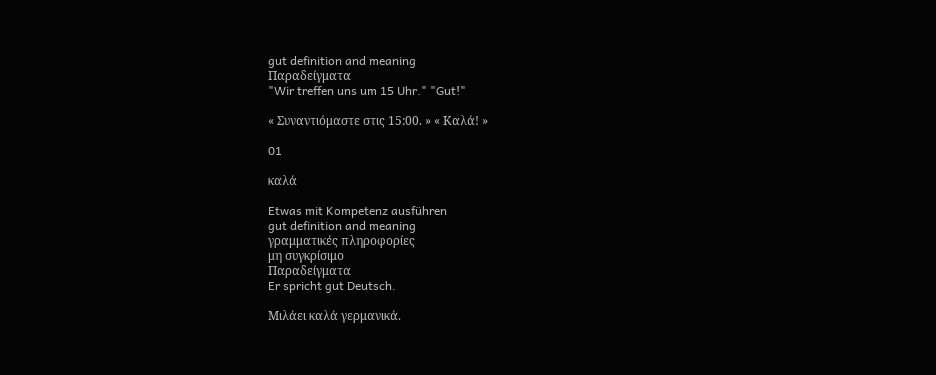gut definition and meaning
Παραδείγματα
"Wir treffen uns um 15 Uhr." "Gut!"

« Συναντιόμαστε στις 15:00. » « Καλά! »

01

καλά

Etwas mit Kompetenz ausführen
gut definition and meaning
γραμματικές πληροφορίες
μη συγκρίσιμο
Παραδείγματα
Er spricht gut Deutsch.

Μιλάει καλά γερμανικά.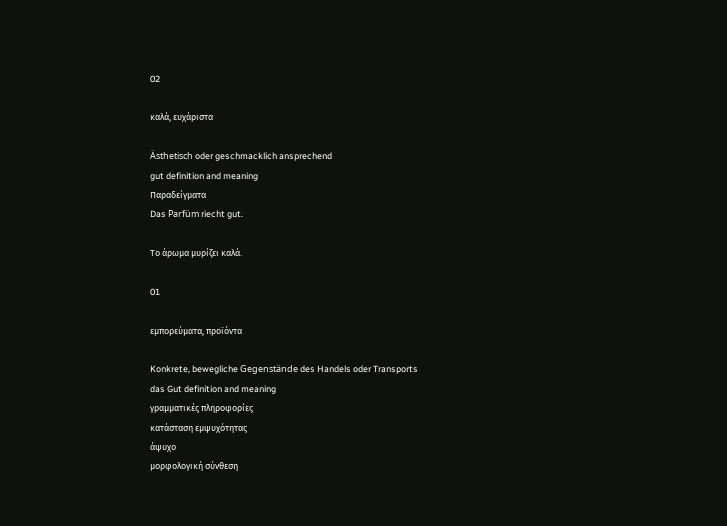02

καλά, ευχάριστα

Ästhetisch oder geschmacklich ansprechend
gut definition and meaning
Παραδείγματα
Das Parfüm riecht gut.

Το άρωμα μυρίζει καλά.

01

εμπορεύματα, προϊόντα

Konkrete, bewegliche Gegenstände des Handels oder Transports
das Gut definition and meaning
γραμματικές πληροφορίες
κατάσταση εμψυχότητας
άψυχο
μορφολογική σύνθεση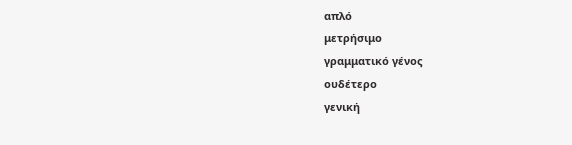απλό
μετρήσιμο
γραμματικό γένος
ουδέτερο
γενική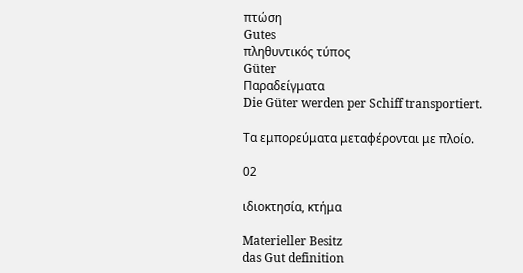πτώση
Gutes
πληθυντικός τύπος
Güter
Παραδείγματα
Die Güter werden per Schiff transportiert.

Τα εμπορεύματα μεταφέρονται με πλοίο.

02

ιδιοκτησία, κτήμα

Materieller Besitz
das Gut definition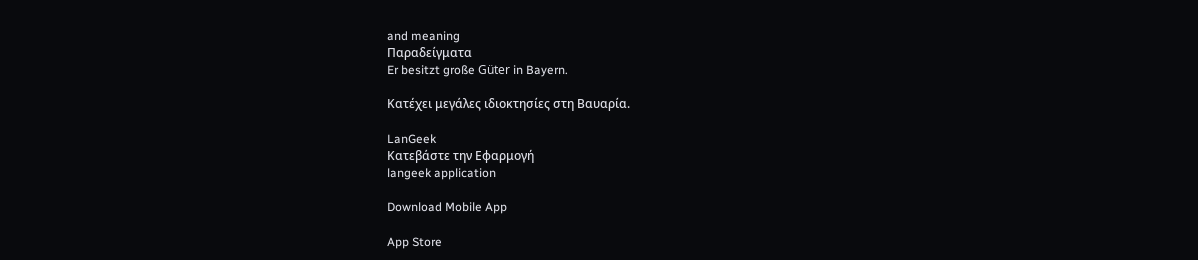and meaning
Παραδείγματα
Er besitzt große Güter in Bayern.

Κατέχει μεγάλες ιδιοκτησίες στη Βαυαρία.

LanGeek
Κατεβάστε την Εφαρμογή
langeek application

Download Mobile App

App Store